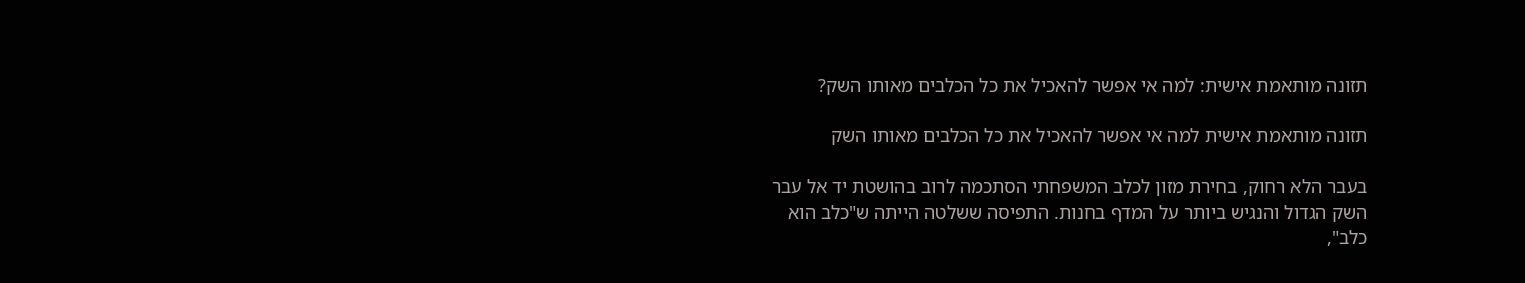תזונה מותאמת אישית: למה אי אפשר להאכיל את כל הכלבים מאותו השק?

תזונה מותאמת אישית למה אי אפשר להאכיל את כל הכלבים מאותו השק

בעבר הלא רחוק, בחירת מזון לכלב המשפחתי הסתכמה לרוב בהושטת יד אל עבר השק הגדול והנגיש ביותר על המדף בחנות. התפיסה ששלטה הייתה ש"כלב הוא כלב",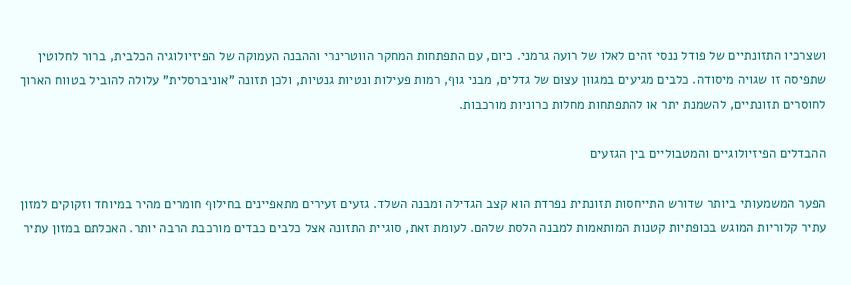ושצרכיו התזונתיים של פודל ננסי זהים לאלו של רועה גרמני. כיום, עם התפתחות המחקר הווטרינרי וההבנה העמוקה של הפיזיולוגיה הכלבית, ברור לחלוטין שתפיסה זו שגויה מיסודה. כלבים מגיעים במגוון עצום של גדלים, מבני גוף, רמות פעילות ונטיות גנטיות, ולכן תזונה "אוניברסלית" עלולה להוביל בטווח הארוך לחוסרים תזונתיים, להשמנת יתר או להתפתחות מחלות כרוניות מורכבות.

ההבדלים הפיזיולוגיים והמטבוליים בין הגזעים

הפער המשמעותי ביותר שדורש התייחסות תזונתית נפרדת הוא קצב הגדילה ומבנה השלד. גזעים זעירים מתאפיינים בחילוף חומרים מהיר במיוחד וזקוקים למזון עתיר קלוריות המוגש בכופתיות קטנות המותאמות למבנה הלסת שלהם. לעומת זאת, סוגיית התזונה אצל כלבים כבדים מורכבת הרבה יותר. האכלתם במזון עתיר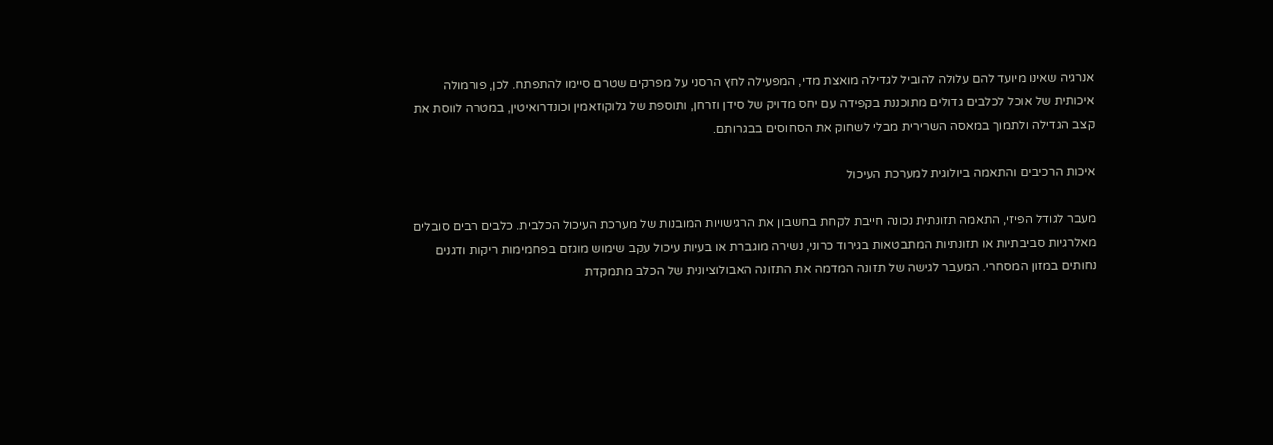אנרגיה שאינו מיועד להם עלולה להוביל לגדילה מואצת מדי, המפעילה לחץ הרסני על מפרקים שטרם סיימו להתפתח. לכן, פורמולה איכותית של אוכל לכלבים גדולים מתוכננת בקפידה עם יחס מדויק של סידן וזרחן, ותוספת של גלוקוזאמין וכונדרואיטין, במטרה לווסת את קצב הגדילה ולתמוך במאסה השרירית מבלי לשחוק את הסחוסים בבגרותם.

איכות הרכיבים והתאמה ביולוגית למערכת העיכול

מעבר לגודל הפיזי, התאמה תזונתית נכונה חייבת לקחת בחשבון את הרגישויות המובנות של מערכת העיכול הכלבית. כלבים רבים סובלים מאלרגיות סביבתיות או תזונתיות המתבטאות בגירוד כרוני, נשירה מוגברת או בעיות עיכול עקב שימוש מוגזם בפחמימות ריקות ודגנים נחותים במזון המסחרי. המעבר לגישה של תזונה המדמה את התזונה האבולוציונית של הכלב מתמקדת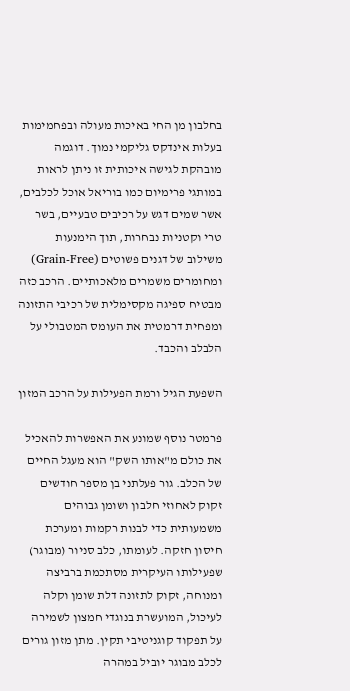בחלבון מן החי באיכות מעולה ובפחמימות בעלות אינדקס גליקמי נמוך. דוגמה מובהקת לגישה איכותית זו ניתן לראות במותגי פרימיום כמו בוריאל אוכל לכלבים, אשר שמים דגש על רכיבים טבעיים, בשר טרי וקטניות נבחרות, תוך הימנעות משילוב של דגנים פשוטים (Grain-Free) ומחומרים משמרים מלאכותיים. הרכב כזה מבטיח ספיגה מקסימלית של רכיבי התזונה ומפחית דרמטית את העומס המטבולי על הלבלב והכבד.

השפעת הגיל ורמת הפעילות על הרכב המזון

פרמטר נוסף שמונע את האפשרות להאכיל את כולם מ"אותו השק" הוא מעגל החיים של הכלב. גור פעלתני בן מספר חודשים זקוק לאחוזי חלבון ושומן גבוהים משמעותית כדי לבנות רקמות ומערכת חיסון חזקה. לעומתו, כלב סניור (מבוגר) שפעילותו העיקרית מסתכמת ברביצה ומנוחה, זקוק לתזונה דלת שומן וקלה לעיכול, המועשרת בנוגדי חמצון לשמירה על תפקוד קוגניטיבי תקין. מתן מזון גורים לכלב מבוגר יוביל במהרה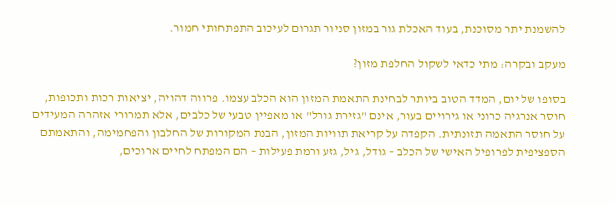להשמנת יתר מסוכנת, בעוד האכלת גור במזון סניור תגרום לעיכוב התפתחותי חמור.

מעקב ובקרה: מתי כדאי לשקול החלפת מזון?

בסופו של יום, המדד הטוב ביותר לבחינת התאמת המזון הוא הכלב עצמו. פרווה דהויה, יציאות רכות ותכופות, חוסר אנרגיה כרוני או גירויים בעור, אינם "גזירת גורל" או מאפיין טבעי של כלבים, אלא תמרורי אזהרה המעידים על חוסר התאמה תזונתית. הקפדה על קריאת תוויות המזון, הבנת המקורות של החלבון והפחמימה, והתאמתם הספציפית לפרופיל האישי של הכלב – גודל, גיל, גזע ורמת פעילות – הם המפתח לחיים ארוכים,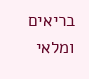בריאים ומלאי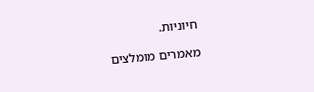חיוניות.

מאמרים מומלצים